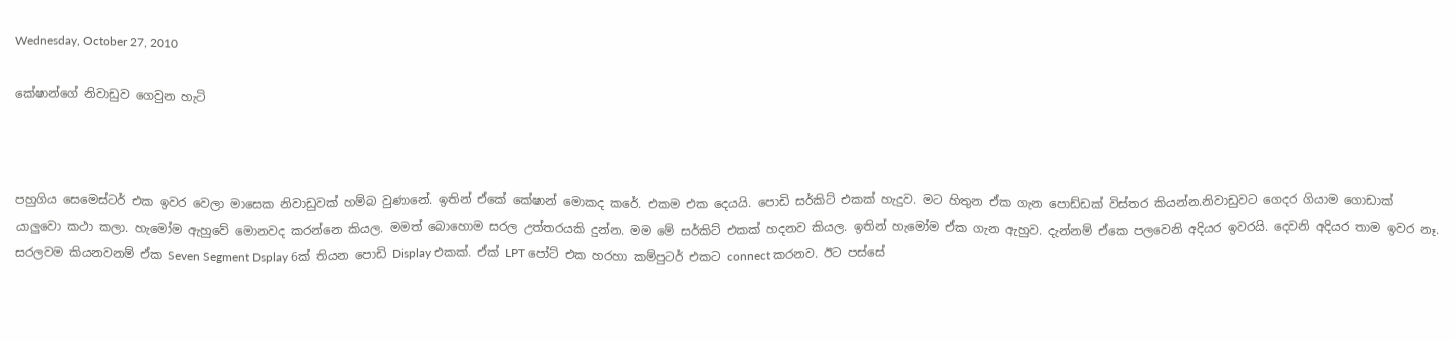Wednesday, October 27, 2010

කේෂාන්ගේ නිවාඩුව ගෙවුන හැටි



පහුගිය සෙමෙස්ටර් එක ඉවර වෙලා මාසෙක නිවාඩුවක් හම්බ වුණානේ. ඉතින් ඒකේ කේෂාන් මොකද කරේ. එකම එක දෙයයි. පොඩි සර්කිට් එකක් හැදුව. මට හිතුන ඒක ගැන පොඩ්ඩක් විස්තර කියන්න.නිවාඩුවට ගෙදර ගියාම ගොඩාක් යාලුවො කථා කලා. හැමෝම ඇහුවේ මොනවද කරන්නෙ කියල. මමත් බොහොම සරල උත්තරයකි දුන්න. මම මේ සර්කිට් එකක් හදනව කියල. ඉතින් හැමෝම ඒක ගැන ඇහුව. දැන්නම් ඒකෙ පලවෙනි අදියර ඉවරයි. දෙවනි අදියර තාම ඉවර නෑ.
සරලවම කියනවනම් ඒක Seven Segment Dsplay 6ක් තියන පොඩි Display එකක්. ඒක් LPT පෝට් එක හරහා කම්පුටර් එකට connect කරනව. ඊට පස්සේ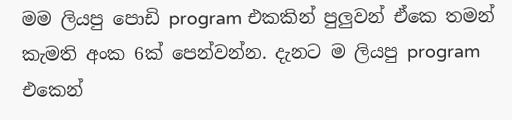මම ලියපු පොඩි program එකකින් පුලුවන් ඒකෙ තමන් කැමති අංක 6ක් පෙන්වන්න. දැනට ම ලියපු program එකෙන්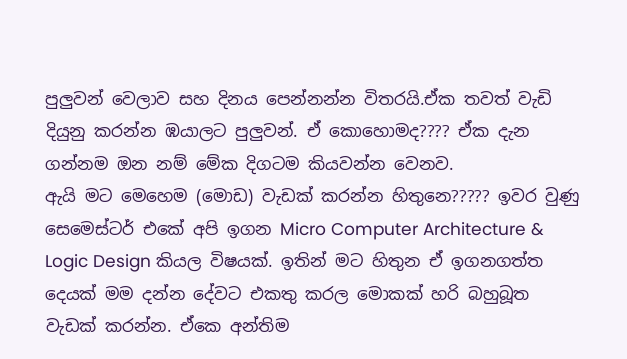පුලුවන් වෙලාව සහ දිනය පෙන්නන්න විතරයි.ඒක තවත් වැඩි දියුනු කරන්න ඹයාලට පුලුවන්. ඒ කොහොමද???? ඒක දැන ගන්නම ඔන නම් මේක දිගටම කියවන්න වෙනව.
ඇයි මට මෙහෙම (මොඩ) වැඩක් කරන්න හිතුනෙ????? ඉවර වුණු සෙමෙස්ටර් එකේ අපි ඉගන Micro Computer Architecture & Logic Design කියල විෂයක්. ඉතින් මට හිතුන ඒ ඉගනගත්ත දෙයක් මම දන්න දේවට එකතු කරල මොකක් හරි බහුබූත වැඩක් කරන්න. ඒකෙ අන්තිම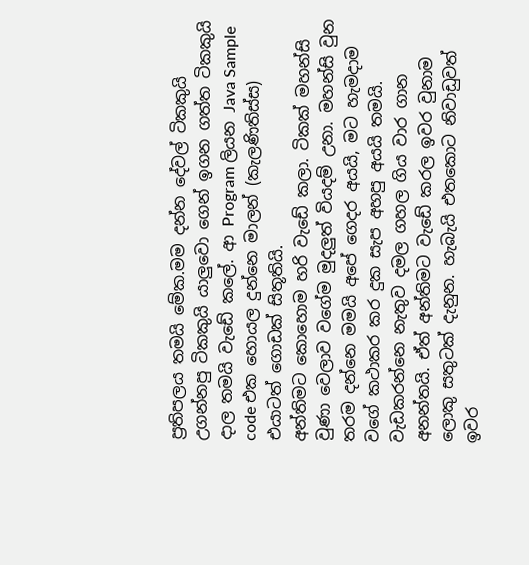ප්‍රතිපලය තමයි මේක.මම දන්න දේවල් ටිකකුයි උගන්නපු ටිකකුයි යාලුවො ගෙන් ඉගන ගත්ත ටිකකුයි දාල තමයි වැඩේ කලේ. ආ Program ලියන Java Sample code එක හොයල දුන්නෙ මාලන් (කැලණිතිස්ස) එයාටත් ගොඩක් සිතූතියි.
අන්තිමට කොහොම හරි වැඩේ කලා. ටිකක් මහන්සි වුණා වෙලාව වගේම මුදලුත් වියදම් උනා. මහන්සි වුන තරම දන්නෙ මමයි අපේ ගෙදර අයයි, මට හැමදාම වගේ කථාකර කර දුක සැප අහපු අයයි තමයි. වැඩකරන්නෙ නැතුව දමල ගහල ගිය වාර ගාන අනන්තයි. ඒත් අන්තිමට වැඩේ කරල ඉවර වුනාම ලොකු සතුටක් දැනුන. හැබැයි එතකොට නිවාඩුවත් ඉවර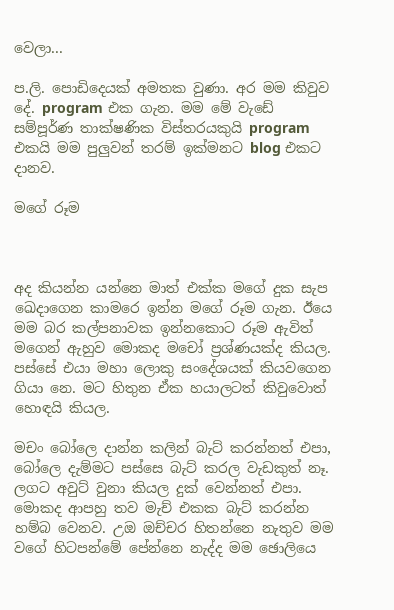වෙලා...

ප.ලි. පොඩිදෙයක් අමතක වුණා. අර මම කිවුව දේ. program එක ගැන. මම මේ වැඩේ සම්පූර්ණ තාක්ෂණික විස්තරයකුයි program එකයි මම පුලුවන් තරම් ඉක්මනට blog එකට දානව.

මගේ රූම



අද කියන්න යන්නෙ මාත් එක්ක මගේ දුක සැප ඛෙදාගෙන කාමරෙ ඉන්න මගේ රූම ගැන. ඊයෙ මම බර කල්පනාවක ඉන්නකොට රූම ඇවිත් මගෙන් ඇහුව මොකද මචෝ ප්‍රශ්ණයක්ද කියල. පස්සේ එයා මහා ලොකු සංදේශයක් කියවගෙන ගියා නෙ. මට හිතුන ඒක හයාලටත් කිවුවොත් හොඳයි කියල.

මචං බෝලෙ දාන්න කලින් බැට් කරන්නත් එපා, බෝලෙ දැම්මට පස්සෙ බැට් කරල වැඩකුත් නෑ. ලගට අවුට් වුනා කියල දුක් වෙන්නත් එපා. මොකද ආපහු තව මැච් එකක බැට් කරන්න හම්බ වෙනව. උඔ ඔච්චර හිතන්නෙ නැතුව මම වගේ හිටපන්මේ පේන්නෙ නැද්ද මම ඡොලියෙ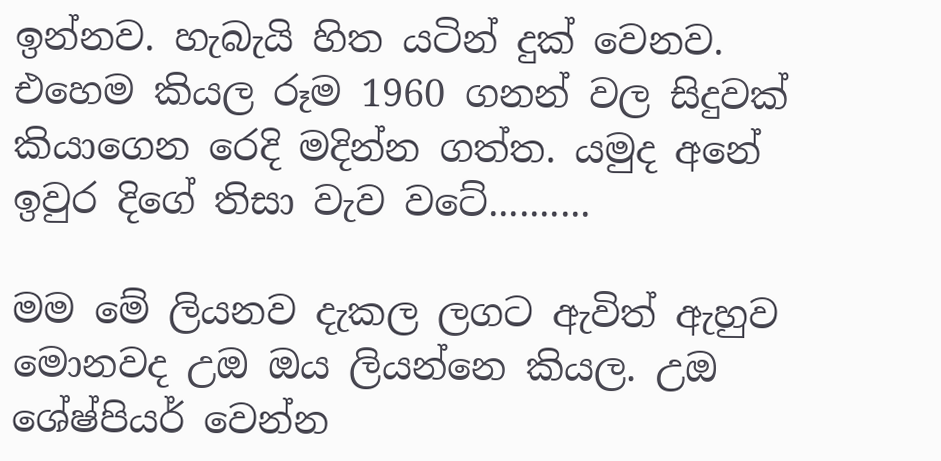ඉන්නව. හැබැයි හිත යටින් දුක් වෙනව. එහෙම කියල රූම 1960 ගනන් වල සිදුවක් කියාගෙන රෙදි මදින්න ගත්ත. යමුද අනේ ඉවුර දිගේ තිසා වැව වටේ..........

මම මේ ලියනව දැකල ලගට ඇවිත් ඇහුව මොනවද උඔ ඔය ලියන්නෙ කියල. උඔ ශේෂ්පියර් වෙන්න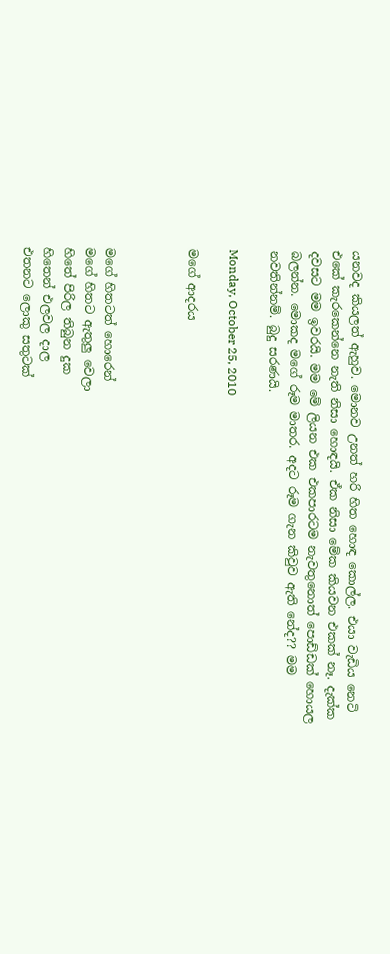යනවද කියලත් ඇහුව. මොනව උනත් හරි හිත හොඳ කොල්ල. එයා වැඩිය නෙටි එකේ කැරකෙන්නෙ නැති නිසා හොඳයි. ඒක නිසා මේක කියවන එකක් නෑ. දැක්ක දවසට මම ඉවරයි. මම මේ ලියන එක එකපාරටම නැවතුනොත් පොඩ්ඩක් හොයල බලන්න. මොකද මගේ රූම මාතර. අදට රූම ගැන කිවුව ඇති නේද?? මම නවතින්නම්. බුදු සරණයි.

Monday, October 25, 2010

මගේ ආදරය



මගේ හිතටත් හොරෙන්
මගේ හිතට ඇතුලු වෙලා
හිතේ පිරිල තිබුන දුක
හිතෙන් එලවල දාල
එතනට ලොකු සතුටක්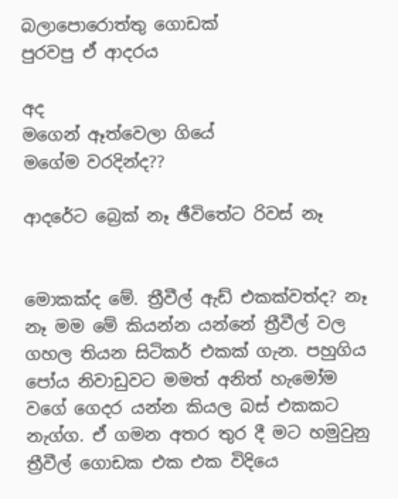බලාපොරොත්තු ගොඩක්
පුරවපු ඒ ආදරය

අද
මගෙන් ඈත්වෙලා ගියේ
මගේම වරදින්ද??

ආදරේට බ්‍රෙක් නෑ ඡීවිතේට රිවස් නෑ


මොකක්ද මේ. ත්‍රීවීල් ඇඩ් එකක්වත්ද? නෑ නෑ මම මේ කියන්න යන්නේ ත්‍රීවීල් වල ගහල තියන සිටිකර් එකක් ගැන. පහුගිය පෝය නිවාඩුවට මමත් අනිත් හැමෝම වගේ ගෙදර යන්න කියල බස් එකකට නැග්ග. ඒ ගමන අතර තුර දී මට හමුවුනු ත්‍රීවීල් ගොඩක එක එක විදියෙ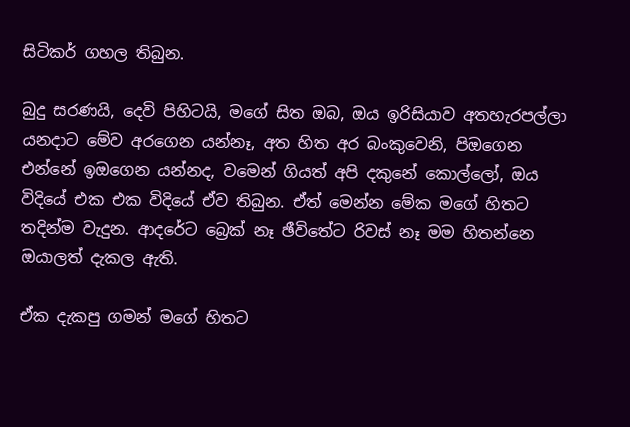සිටිකර් ගහල තිබුන.

බුදු සරණයි, දෙවි පිහිටයි, මගේ සිත ඔබ, ඔය ඉරිසියාව අතහැරපල්ලා යනදාට මේව අරගෙන යන්නෑ, අත හිත අර බංකුවෙනි, පිඔගෙන එන්නේ ඉඔගෙන යන්නද, වමෙන් ගියත් අපි දකුනේ කොල්ලෝ, ඔය විදියේ එක එක විදියේ ඒව තිබුන. ඒත් මෙන්න මේක මගේ හිතට තදින්ම වැදුන. ආදරේට බ්‍රෙක් නෑ ඡීවිතේට රිවස් නෑ මම හිතන්නෙ ඔයාලත් දැකල ඇති.

ඒක දැකපු ගමන් මගේ හිතට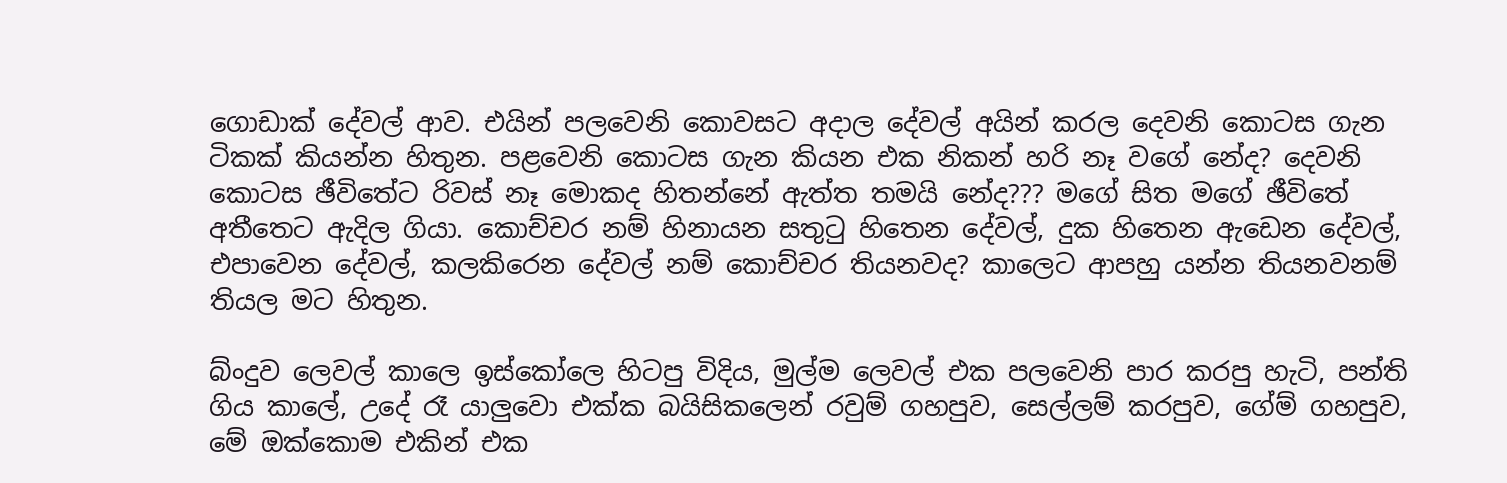ගොඩාක් දේවල් ආව. එයින් පලවෙනි කොවසට අදාල දේවල් අයින් කරල දෙවනි කොටස ගැන ටිකක් කියන්න හිතුන. පළවෙනි කොටස ගැන කියන එක නිකන් හරි නෑ වගේ නේද? දෙවනි කොටස ඡීවිතේට රිවස් නෑ මොකද හිතන්නේ ඇත්ත තමයි නේද??? මගේ සිත මගේ ඡීවිතේ අතීතෙට ඇදිල ගියා. කොච්චර නම් හිනායන සතුටු හිතෙන දේවල්, දුක හිතෙන ඇඩෙන දේවල්, එපාවෙන දේවල්, කලකිරෙන දේවල් නම් කොච්චර තියනවද? කාලෙට ආපහු යන්න තියනවනම් තියල මට හිතුන.

බ්ංදුව ලෙවල් කාලෙ ඉස්කෝලෙ හිටපු විදිය, මුල්ම ලෙවල් එක පලවෙනි පාර කරපු හැටි, පන්ති ගිය කාලේ, උදේ රෑ යාලුවො එක්ක බයිසිකලෙන් රවුම් ගහපුව, සෙල්ලම් කරපුව, ගේම් ගහපුව, මේ ඔක්කොම එකින් එක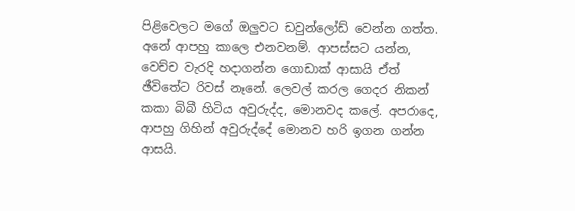පිළිවෙලට මගේ ඔලුවට ඩවුන්ලෝඩ් වෙන්න ගත්ත. අනේ ආපහු කාලෙ එනවනම්. ආපස්සට යන්න, වෙච්ච වැරදි හදාගන්න ගොඩාක් ආසායි ඒත් ඡීවිතේට රිවස් නෑනේ. ලෙවල් කරල ගෙදර නිකන් කකා බිබී හිටිය අවුරුද්ද, මොනවද කලේ. අපරාදෙ, ආපහු ගිහින් අවුරුද්දේ මොනව හරි ඉගන ගන්න ආසයි.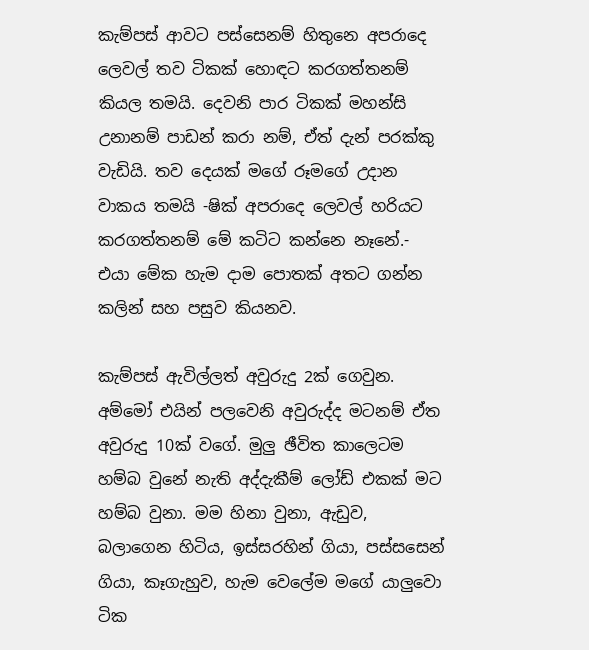කැම්පස් ආවට පස්සෙනම් හිතුනෙ අපරාදෙ ලෙවල් තව ටිකක් හොඳට කරගත්තනම් කියල තමයි. දෙවනි පාර ටිකක් මහන්සි උනානම් පාඩන් කරා නම්, ඒත් දැන් පරක්කු වැඩියි. තව දෙයක් මගේ රූමගේ උදාන වාකය තමයි -ෂික් අපරාදෙ ලෙවල් හරියට කරගත්තනම් මේ කටිට කන්නෙ නෑනේ.- එයා මේක හැම දාම පොතක් අතට ගන්න කලින් සහ පසුව කියනව.

කැම්පස් ඇවිල්ලත් අවුරුදු 2ක් ගෙවුන. අම්මෝ එයින් පලවෙනි අවුරුද්ද මටනම් ඒත අවුරුදු 10ක් වගේ. මුලු ඡීවිත කාලෙටම හම්බ වුනේ නැති අද්දැකීම් ලෝඩ් එකක් මට හම්බ වුනා. මම හිනා වුනා, ඇඩුව, බලාගෙන හිටිය, ඉස්සරහින් ගියා, පස්සසෙන් ගියා, කෑගැහුව, හැම වෙලේම මගේ යාලුවො ටික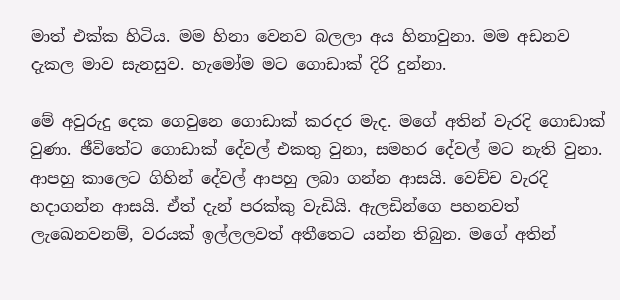මාත් එක්ක හිටිය. මම හිනා වෙනව බලලා අය හිනාවුනා. මම අඩනව දැකල මාව සැනසුව. හැමෝම මට ගොඩාක් දිරි දුන්නා.

මේ අවුරුදු දෙක ගෙවුනෙ ගොඩාක් කරදර මැද. මගේ අතින් වැරදි ගොඩාක් වුණා. ඡීවිතේට ගොඩාක් දේවල් එකතු වුනා, සමහර දේවල් මට නැති වුනා. ආපහු කාලෙට ගිහින් දේවල් ආපහු ලබා ගන්න ආසයි. වෙච්ච වැරදි හදාගන්න ආසයි. ඒත් දැන් පරක්කු වැඩියි. ඇලඩින්ගෙ පහනවත් ලැඛෙනවනම්, වරයක් ඉල්ලලවත් අතීතෙට යන්න තිබුන. මගේ අතින්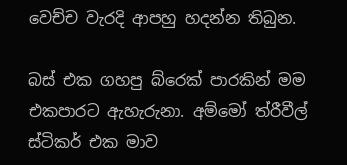වෙච්ච වැරදි ආපහු හදන්න තිබුන.

බස් එක ගහපු බ්රෙක් පාරකින් මම එකපාරට ඇහැරුනා. අම්මෝ ත්රීවීල් ස්ටිකර් එක මාව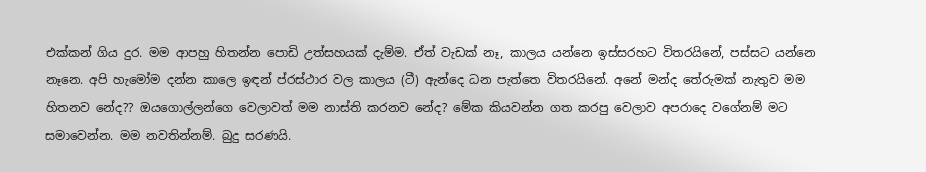එක්කන් ගිය දුර. මම ආපහු හිතන්න පොඩි උත්සහයක් දැම්ම. ඒත් වැඩක් නෑ, කාලය යන්නෙ ඉස්සරහට විතරයිනේ, පස්සට යන්නෙ නෑනෙ. අපි හැමෝම දන්න කාලෙ ඉඳන් ප්රස්ථාර වල කාලය (ටී) ඇන්දෙ ධන පැත්තෙ විතරයිනේ. අනේ මන්ද තේරුමක් නැතුව මම හිතනව නේද?? ඔයගොල්ලන්ගෙ වෙලාවත් මම නාස්ති කරනව නේද? මේක කියවන්න ගත කරපු වෙලාව අපරාදෙ වගේනම් මට සමාවෙන්න. මම නවතින්නම්. බුදු සරණයි.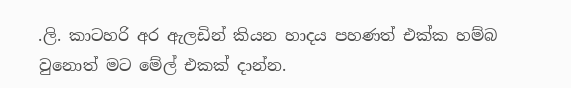.ලි. කාටහරි අර ඇලඩින් කියන හාදය පහණත් එක්ක හම්බ වුනොත් මට මේල් එකක් දාන්න.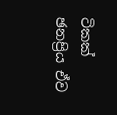ටිකක් ඡනප්‍රිය ඒව